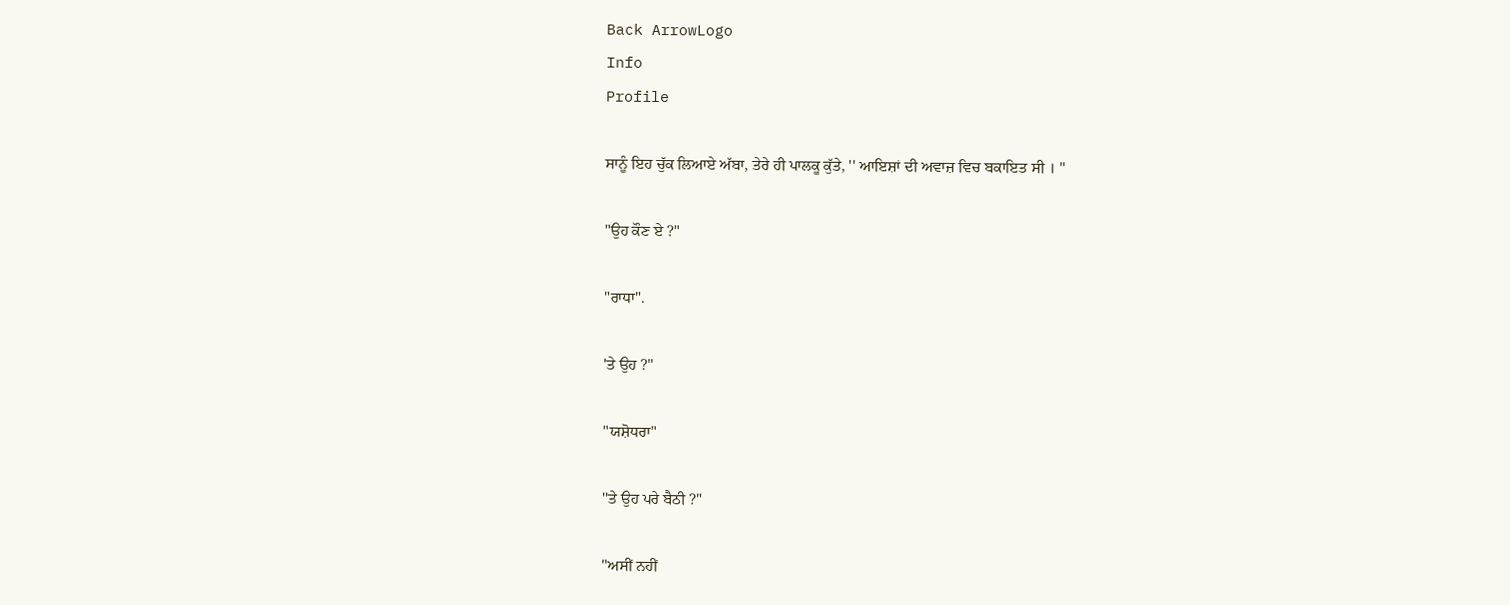Back ArrowLogo
Info
Profile

ਸਾਨੂੰ ਇਹ ਚੁੱਕ ਲਿਆਏ ਅੱਬਾ, ਤੇਰੇ ਹੀ ਪਾਲਕੂ ਕੁੱਤੇ, '' ਆਇਸ਼ਾਂ ਦੀ ਅਵਾਜ਼ ਵਿਚ ਬਕਾਇਤ ਸੀ । "

"ਉਹ ਕੌਣ ਏ ?"

"ਰਾਧਾ".

'ਤੇ ਉਹ ?"

"ਯਸ਼ੋਧਰਾ"

''ਤੇ ਉਹ ਪਰੇ ਬੈਠੀ ?"

"ਅਸੀਂ ਨਹੀਂ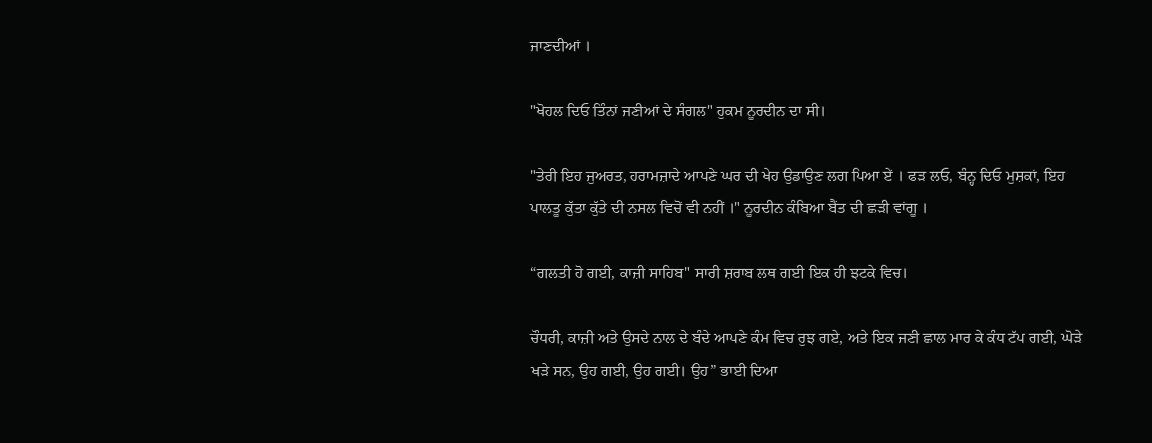ਜਾਣਦੀਆਂ ।

"ਖੋਹਲ ਦਿਓ ਤਿੰਨਾਂ ਜਣੀਆਂ ਦੇ ਸੰਗਲ" ਹੁਕਮ ਨੂਰਦੀਨ ਦਾ ਸੀ।

"ਤੇਰੀ ਇਹ ਜੁਅਰਤ, ਹਰਾਮਜ਼ਾਦੇ ਆਪਣੇ ਘਰ ਦੀ ਖੇਹ ਉਡਾਉਣ ਲਗ ਪਿਆ ਏਂ । ਫੜ ਲਓ, ਬੰਨ੍ਹ ਦਿਓ ਮੁਸ਼ਕਾਂ, ਇਹ ਪਾਲਤੂ ਕੁੱਤਾ ਕੁੱਤੇ ਦੀ ਨਸਲ ਵਿਚੋਂ ਵੀ ਨਹੀਂ ।" ਨੂਰਦੀਨ ਕੰਬਿਆ ਬੈਂਤ ਦੀ ਛੜੀ ਵਾਂਗੂ ।

“ਗਲਤੀ ਹੋ ਗਈ, ਕਾਜ਼ੀ ਸਾਹਿਬ" ਸਾਰੀ ਸ਼ਰਾਬ ਲਥ ਗਈ ਇਕ ਹੀ ਝਟਕੇ ਵਿਚ।

ਚੌਧਰੀ, ਕਾਜ਼ੀ ਅਤੇ ਉਸਦੇ ਨਾਲ ਦੇ ਬੰਦੇ ਆਪਣੇ ਕੰਮ ਵਿਚ ਰੁਝ ਗਏ, ਅਤੇ ਇਕ ਜਣੀ ਛਾਲ ਮਾਰ ਕੇ ਕੰਧ ਟੱਪ ਗਈ, ਘੋੜੇ ਖੜੇ ਸਨ, ਉਹ ਗਈ, ਉਹ ਗਈ। ਉਹ” ਭਾਈ ਦਿਆ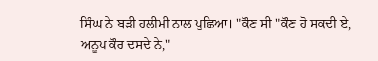ਸਿੰਘ ਨੇ ਬੜੀ ਹਲੀਮੀ ਨਾਲ ਪੁਛਿਆ। "ਕੌਣ ਸੀ "ਕੌਣ ਹੋ ਸਕਦੀ ਏ, ਅਨੂਪ ਕੌਰ ਦਸਦੇ ਨੇ,"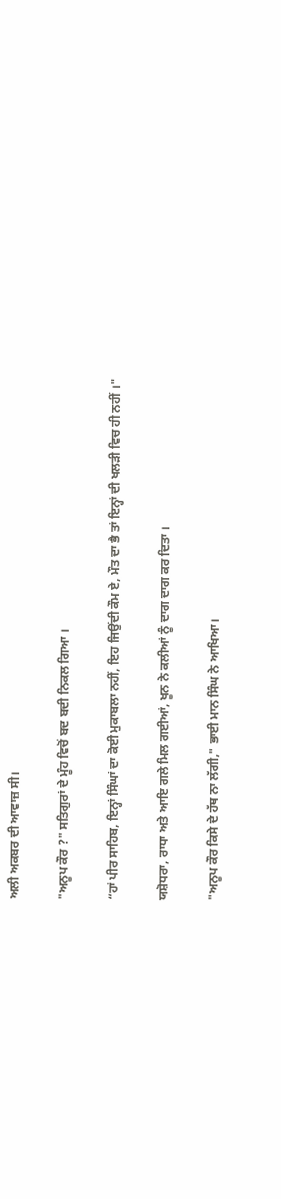ਅਲੀ ਅਕਬਰ ਦੀ ਆਵਾਜ਼ ਸੀ।

"ਅਨੂਪ ਕੌਰ ?" ਸਤਿਗੁਰਾਂ ਦੇ ਮੂੰਹ ਵਿਚੋਂ ਬਦ ਬਦੀ ਨਿਕਲ ਗਿਆ ।

“ਹਾਂ ਪੀਰ ਸਾਹਿਬ, ਇਨ੍ਹਾਂ ਸਿੰਘਾਂ ਦਾ ਕੋਈ ਮੁਕਾਬਲਾ ਨਹੀਂ, ਇਹ ਜਿਉਂਦੀ ਕੌਮ ਏ, ਮੌਤ ਦਾ ਭੈ ਤਾਂ ਇਨ੍ਹਾਂ ਦੀ ਖਲੜੀ ਵਿਚ ਹੀ ਨਹੀਂ ।"

ਯਸ਼ੋਧਰਾ, ਰਾਧਾ ਅਤੇ ਆਇ ਗਲੇ ਮਿਲ ਗਈਆਂ, ਖੂਨ ਨੇ ਕਲੀਆਂ ਨੂੰ ਦਾਗ ਦਾਗ ਕਰ ਦਿਤਾ ।

"ਅਨੂਪ ਕੌਰ ਕਿਸੇ ਦੇ ਹੱਥ ਨਾ ਲੱਗੀ," ਭਾਈ ਮਾਨ ਸਿੰਘ ਨੇ ਆਖਿਆ।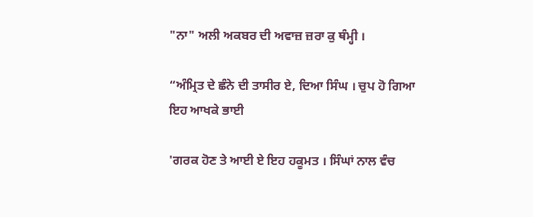"ਨਾ" ਅਲੀ ਅਕਬਰ ਦੀ ਅਵਾਜ਼ ਜ਼ਰਾ ਕੁ ਥੰਮ੍ਹੀ ।

“ਅੰਮ੍ਰਿਤ ਦੇ ਛੰਨੇ ਦੀ ਤਾਸੀਰ ਏ, ਦਿਆ ਸਿੰਘ । ਚੁਪ ਹੋ ਗਿਆ ਇਹ ਆਖਕੇ ਭਾਈ

'ਗਰਕ ਹੋਣ ਤੇ ਆਈ ਏ ਇਹ ਹਕੂਮਤ । ਸਿੰਘਾਂ ਨਾਲ ਵੰਚ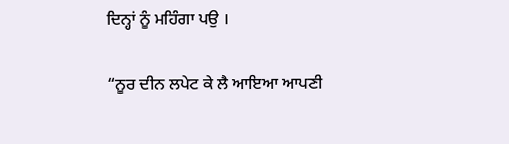ਦਿਨ੍ਹਾਂ ਨੂੰ ਮਹਿੰਗਾ ਪਉ ।

“ਨੂਰ ਦੀਨ ਲਪੇਟ ਕੇ ਲੈ ਆਇਆ ਆਪਣੀ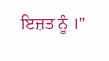ਇਜ਼ਤ ਨੂੰ ।"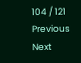104 / 121
Previous
Next